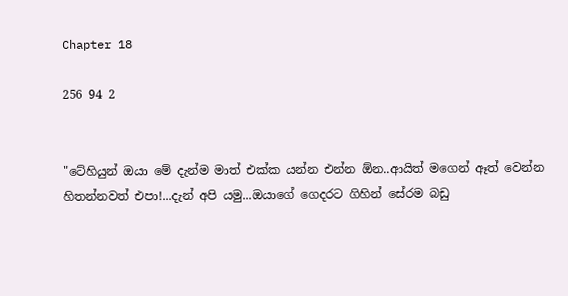Chapter 18

256 94 2


"ටේහියුන් ඔයා මේ දැන්ම මාත් එක්ක යන්න එන්න ඕන..ආයිත් මගෙන් ඈත් වෙන්න හිතන්නවත් එපා!...දැන් අපි යමු...ඔයාගේ ගෙදරට ගිහින් සේරම බඩු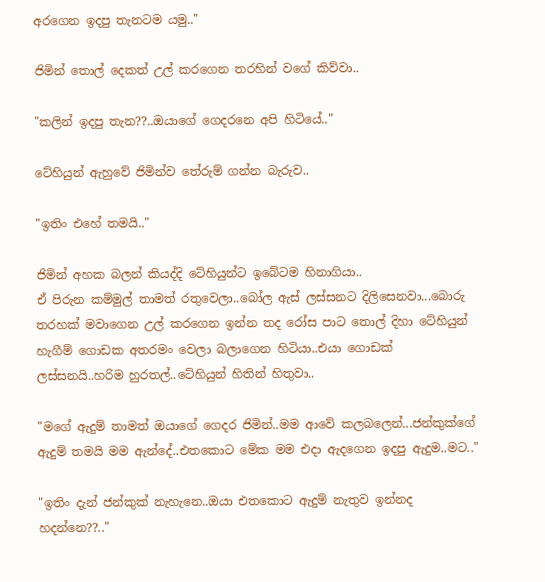අරගෙන ඉදපු තැනටම යමු.."

ජිමින් තොල් දෙකත් උල් කරගෙන තරහින් වගේ කිව්වා..

"කලින් ඉදපු තැන??..ඔයාගේ ගෙදරනෙ අපි හිටියේ.."

ටේහියුන් ඇහුවේ ජිමින්ව තේරුම් ගන්න බැරුව..

"ඉතිං එහේ තමයි.."

ජිමින් අහක බලන් කියද්දි ටේහියුන්ට ඉබේටම හිනාගියා..
ඒ පිරුන කම්මුල් තාමත් රතුවෙලා..බෝල ඇස් ලස්සනට දිලිසෙනවා...බොරු තරහක් මවාගෙන උල් කරගෙන ඉන්න තද රෝස පාට තොල් දිහා ටේහියුන් හැගීම් ගොඩක අතරමං වෙලා බලාගෙන හිටියා..එයා ගොඩක් ලස්සනයි..හරිම හුරතල්..ටේහියුන් හිතින් හිතුවා..

"මගේ ඇදුම් තාමත් ඔයාගේ ගෙදර ජිමින්..මම ආවේ කලබලෙන්...ජන්කුක්ගේ ඇදුම් තමයි මම ඇන්දේ..එතකොට මේක මම එදා ඇදගෙන ඉදපු ඇදුම..මට.."

"ඉතිං දැන් ජන්කුක් නැහැනෙ..ඔයා එතකොට ඇදුම් නැතුව ඉන්නද හදන්නෙ??.."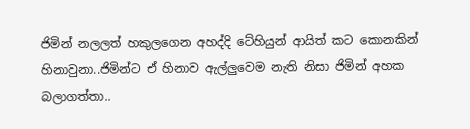ජිමින් නලලත් හකුලගෙන අහද්දි ටේහියුන් ආයිත් කට කොනකින් හිනාවුනා..ජිමින්ට ඒ හිනාව ඇල්ලුවෙම නැති නිසා ජිමින් අහක බලාගත්තා..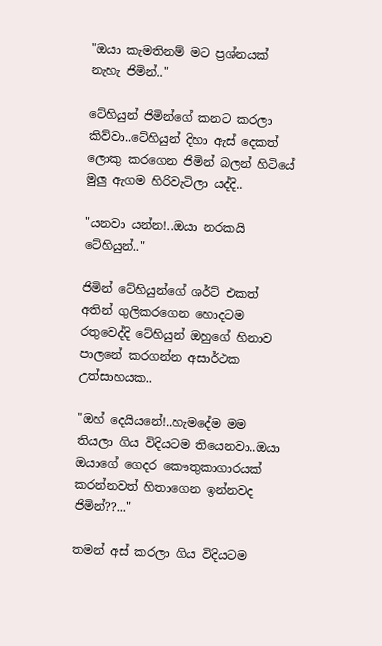"ඔයා කැමතිනම් මට ප්‍රශ්නයක් නැහැ ජිමින්.."

ටේහියුන් ජිමින්ගේ කනට කරලා කිව්වා..ටේහියුන් දිහා ඇස් දෙකත් ලොකු කරගෙන ජිමින් බලන් හිටියේ මුලු ඇගම හිරිවැටිලා යද්දි..

"යනවා යන්න!..ඔයා නරකයි ටේහියුන්.."

ජිමින් ටේහියුන්ගේ ශර්ට් එකත් අතින් ගුලිකරගෙන හොදටම රතුවෙද්දි ටේහියුන් ඔහුගේ හිනාව පාලනේ කරගන්න අසාර්ථක උත්සාහයක..

"ඔහ් දෙයියනේ!..හැමදේම මම තියලා ගිය විදියටම තියෙනවා..ඔයා ඔයාගේ ගෙදර කෞතුකාගාරයක් කරන්නවත් හිතාගෙන ඉන්නවද ජිමින්??..."

තමන් අස් කරලා ගිය විදියටම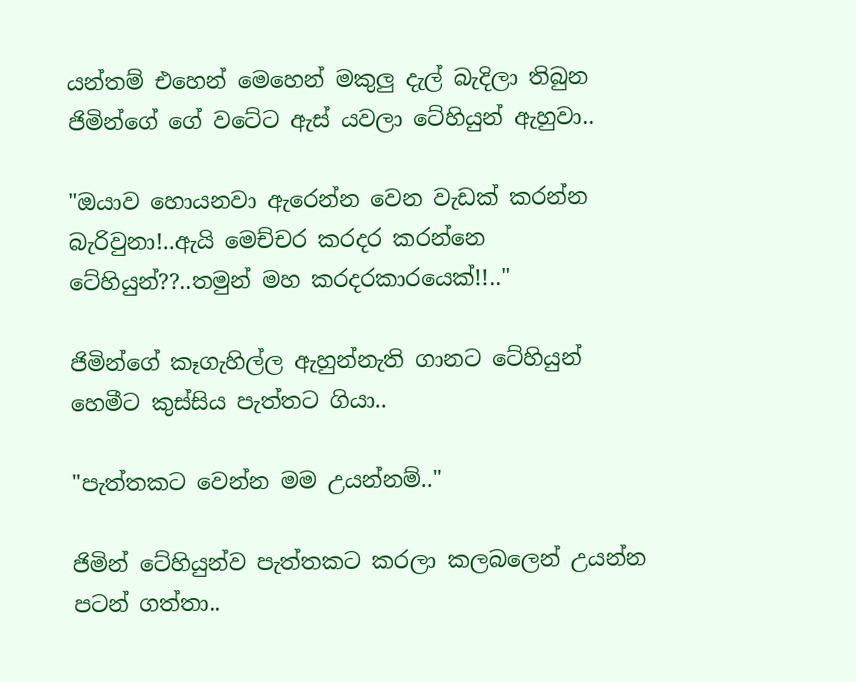යන්තම් එහෙන් මෙහෙන් මකුලු දැල් බැදිලා තිබුන ජිමින්ගේ ගේ වටේට ඇස් යවලා ටේහියුන් ඇහුවා..

"ඔයාව හොයනවා ඇරෙන්න වෙන වැඩක් කරන්න බැරිවුනා!..ඇයි මෙච්චර කරදර කරන්නෙ ටේහියුන්??..තමුන් මහ කරදරකාරයෙක්!!.."

ජිමින්ගේ කෑගැහිල්ල ඇහුන්නැති ගානට ටේහියුන් හෙමීට කුස්සිය පැත්තට ගියා..

"පැත්තකට වෙන්න මම උයන්නම්.."

ජිමින් ටේහියුන්ව පැත්තකට කරලා කලබලෙන් උයන්න පටන් ගත්තා..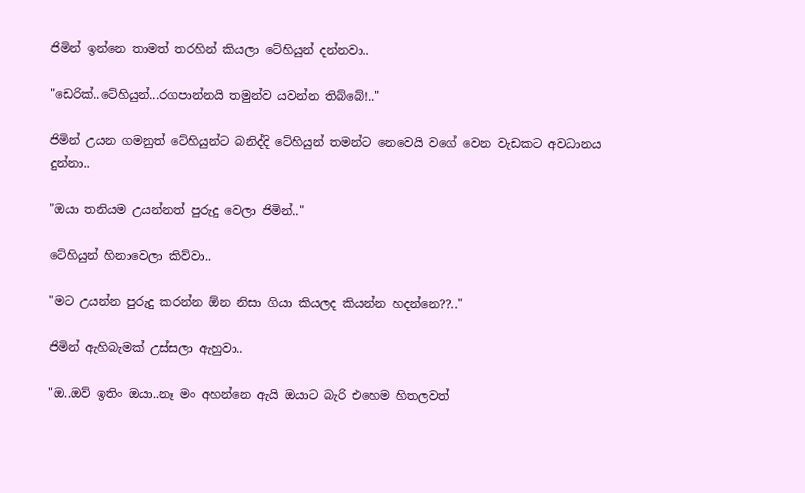ජිමින් ඉන්නෙ තාමත් තරහින් කියලා ටේහියුන් දන්නවා..

"ඩෙරික්..ටේහියුන්...රගපාන්නයි තමුන්ව යවන්න තිබ්බේ!.."

ජිමින් උයන ගමනුත් ටේහියුන්ට බනිද්දි ටේහියුන් තමන්ට නෙවෙයි වගේ වෙන වැඩකට අවධානය දුන්නා..

"ඔයා තනියම උයන්නත් පුරුදු වෙලා ජිමින්.."

ටේහියුන් හිනාවෙලා කිව්වා..

"මට උයන්න පුරුදු කරන්න ඕන නිසා ගියා කියලද කියන්න හදන්නෙ??.."

ජිමින් ඇහිබැමක් උස්සලා ඇහුවා..

"ඔ..ඔව් ඉතිං ඔයා..නෑ මං අහන්නෙ ඇයි ඔයාට බැරි එහෙම හිතලවත්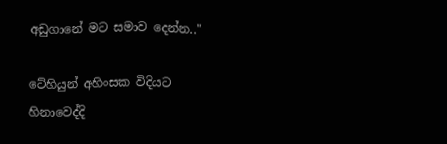අඩුගානේ මට සමාව දෙන්න.."

ටේහියුන් අහිංසක විදියට හිනාවෙද්දි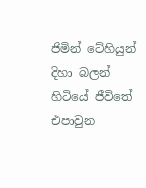ජිමින් ටේහියුන් දිහා බලන් හිටියේ ජීවිතේ එපාවුන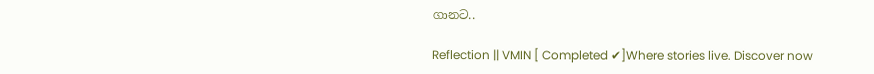ගානට..

Reflection || VMIN [ Completed ✔]Where stories live. Discover now